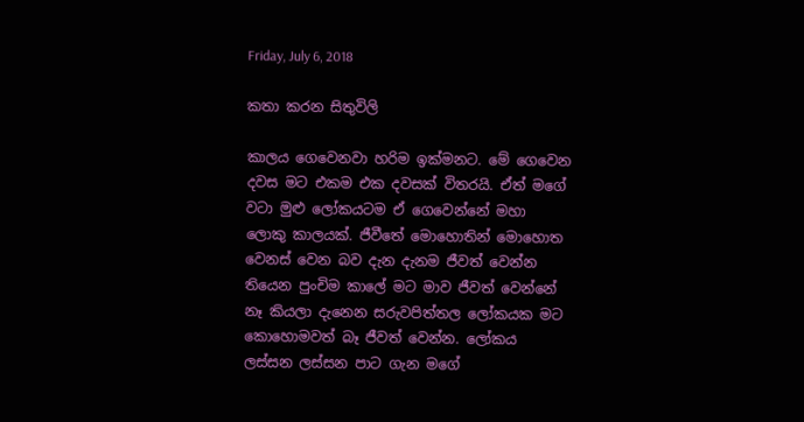Friday, July 6, 2018

කතා කරන සිතුවිලි

කාලය ගෙවෙනවා හරිම ඉක්මනට. මේ ගෙවෙන දවස මට එකම එක දවසක් විතරයි. ඒත් මගේ වටා මුළු ලෝකයටම ඒ ගෙවෙන්නේ මහා ලොකු කාලයක්. ජීවීතේ මොහොතින් මොහොත වෙනස් වෙන බව දැන දැනම ජීවත් වෙන්න තියෙන පුංචිම කාලේ මට මාව ජීවත් වෙන්නේ නෑ කියලා දැනෙන සරුවපිත්තල ලෝකයක මට කොහොමවත් බෑ ජීවත් වෙන්න. ලෝකය ලස්සන ලස්සන පාට ගැන මගේ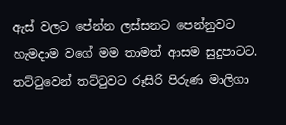ඇස් වලට පේන්න ලස්සනට පෙන්නුවට හැමදාම වගේ මම තාමත් ආසම සුදුපාටට. තට්ටුවෙන් තට්ටුවට රූසිරි පිරුණ මාලිගා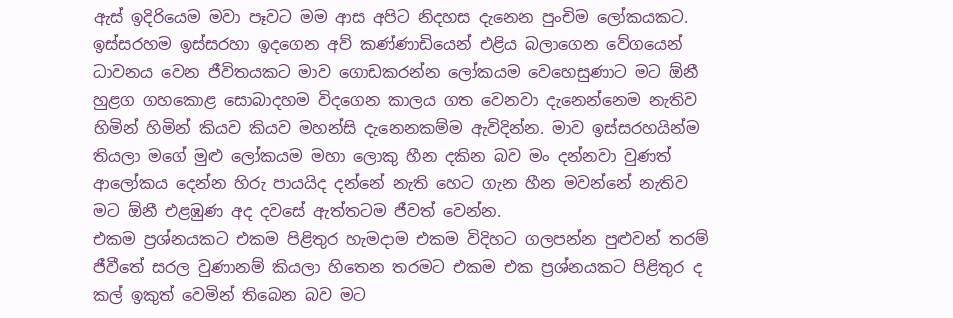ඇස් ඉදිරියෙම මවා පෑවට මම ආස අපිට නිදහස දැනෙන පුංචිම ලෝකයකට. ඉස්සරහම ඉස්සරහා ඉදගෙන අව් කණ්ණාඩියෙන් එළිය බලාගෙන වේගයෙන් ධාවනය වෙන ජීවිතයකට මාව ගොඩකරන්න ලෝකයම වෙහෙසුණාට මට ඕනී හුළග ගහකොළ සොබාදහම විදගෙන කාලය ගත වෙනවා දැනෙන්නෙම නැතිව හිමින් හිමින් කියව කියව මහන්සි දැනෙනකම්ම ඇවිදින්න. මාව ඉස්සරහයින්ම තියලා මගේ මුළු ලෝකයම මහා ලොකු හීන දකින බව මං දන්නවා වුණත් ආලෝකය දෙන්න හිරු පායයිද දන්නේ නැති හෙට ගැන හීන මවන්නේ නැතිව මට ඕනී එළඹුණ අද දවසේ ඇත්තටම ජීවත් වෙන්න.
එකම ප්‍රශ්නයකට එකම පිළිතුර හැමදාම එකම විදිහට ගලපන්න පුළුවන් තරම් ජීවීතේ සරල වුණානම් කියලා හිතෙන තරමට එකම එක ප්‍රශ්නයකට පිළිතුර ද කල් ඉකුත් වෙමින් තිබෙන බව මට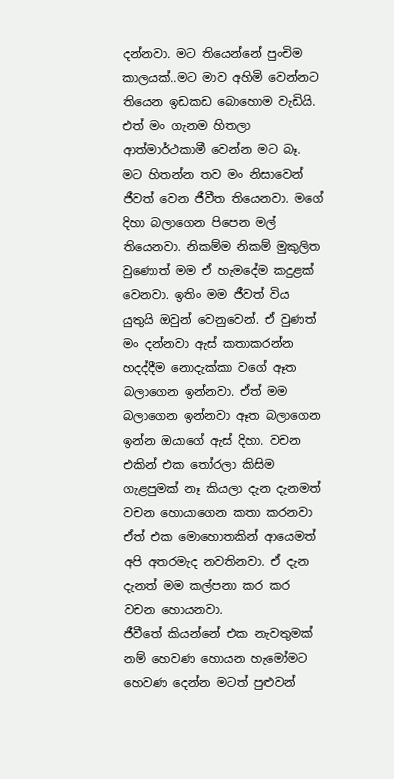දන්නවා. මට තියෙන්නේ පුංචිම කාලයක්..මට මාව අහිමි වෙන්නට තියෙන ඉඩකඩ බොහොම වැඩියි.
එත් මං ගැනම හිතලා ආත්මාර්ථකාමී වෙන්න මට බෑ. මට හිතන්න තව මං නිසාවෙන් ජීවත් වෙන ජීවීත තියෙනවා. මගේ දිහා බලාගෙන පිපෙන මල් තියෙනවා. නිකම්ම නිකම් මුකුලිත වුණොත් මම ඒ හැමදේම කදුළක් වෙනවා. ඉතිං මම ජීවත් විය යුතුයි ඔවුන් වෙනුවෙන්. ඒ වුණත් මං දන්නවා ඇස් කතාකරන්න හදද්දීම නොදැක්කා වගේ ඈත බලාගෙන ඉන්නවා. ඒත් මම බලාගෙන ඉන්නවා ඈත බලාගෙන ඉන්න ඔයාගේ ඇස් දිහා. වචන එකින් එක තෝරලා කිසිම ගැළපුමක් නෑ කියලා දැන දැනමත් වචන හොයාගෙන කතා කරනවා ඒත් එක මොහොතකින් ආයෙමත් අපි අතරමැද නවතිනවා. ඒ දැන දැනත් මම කල්පනා කර කර වචන හොයනවා.
ජීවීතේ කියන්නේ එක නැවතුමක් නම් හෙවණ හොයන හැමෝමට හෙවණ දෙන්න මටත් පුළුවන්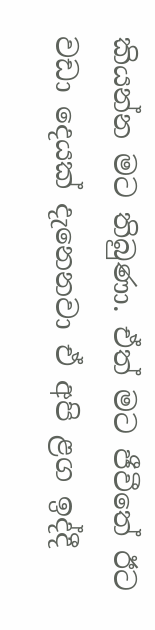කියන්න මට තිබුණා. ඒත් මට ජීවීතේ ඊට වඩා දෙයක් දැනෙනවා ඒ අපි ළග ඉද්දී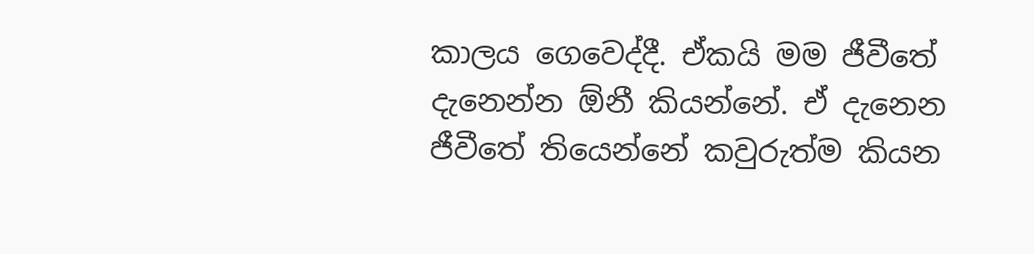කාලය ගෙවෙද්දී. ඒකයි මම ජීවීතේ දැනෙන්න ඕනී කියන්නේ. ඒ දැනෙන ජීවීතේ තියෙන්නේ කවුරුත්ම කියන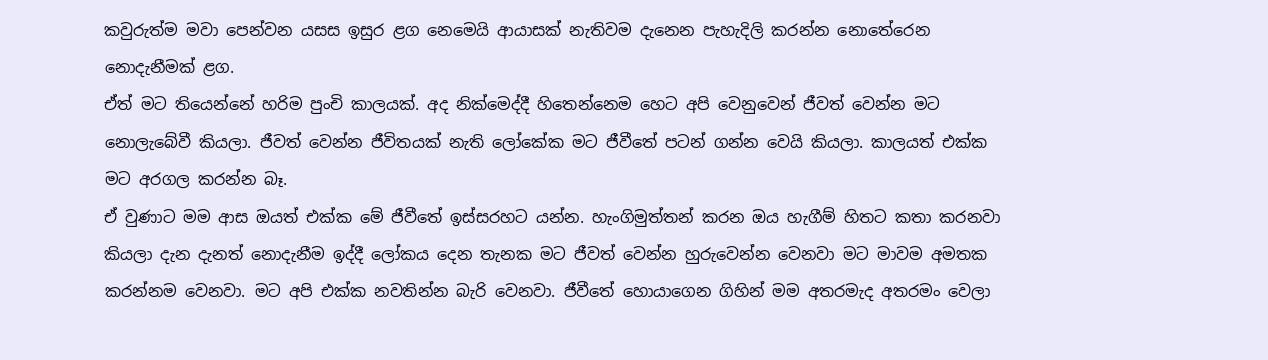කවුරුත්ම මවා පෙන්වන යසස ඉසුර ළග නෙමෙයි ආයාසක් නැතිවම දැනෙන පැහැදිලි කරන්න නොතේරෙන නොදැනීමක් ළග.
ඒත් මට තියෙන්නේ හරිම පුංචි කාලයක්. අද නික්මෙද්දී හිතෙන්නෙම හෙට අපි වෙනුවෙන් ජීවත් වෙන්න මට නොලැබේවී කියලා. ජීවත් වෙන්න ජීවිතයක් නැති ලෝකේක මට ජීවීතේ පටන් ගන්න වෙයි කියලා. කාලයත් එක්ක මට අරගල කරන්න බෑ.
ඒ වුණාට මම ආස ඔයත් එක්ක මේ ජීවීතේ ඉස්සරහට යන්න. හැංගිමුත්තන් කරන ඔය හැගීම් හිතට කතා කරනවා කියලා දැන දැනත් නොදැනීම ඉද්දී ලෝකය දෙන තැනක මට ජීවත් වෙන්න හුරුවෙන්න වෙනවා මට මාවම අමතක කරන්නම වෙනවා. මට අපි එක්ක නවතින්න බැරි වෙනවා. ජීවීතේ හොයාගෙන ගිහින් මම අතරමැද අතරමං වෙලා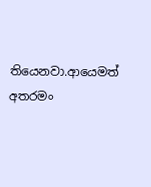තියෙනවා.ආයෙමත් අතරමං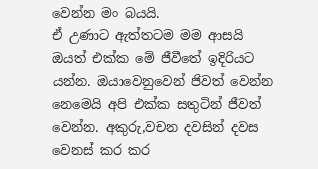වෙන්න මං බයයි.
ඒ උණාට ඇත්තටම මම ආසයි ඔයත් එක්ක මේ ජීවීතේ ඉදිරියට යන්න. ඔයාවෙනුවෙන් ජිවත් වෙන්න නෙමෙයි අපි එක්ක සතුටින් ජීවත් වෙන්න. අකුරු,වචන දවසින් දවස වෙනස් කර කර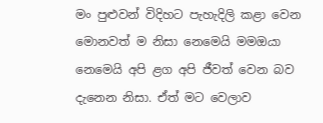මං පුළුවන් විදිහට පැහැදිලි කළා වෙන මොනවත් ම නිසා නෙමෙයි මමඔයා නෙමෙයි අපි ළග අපි ජීවත් වෙන බව දැනෙන නිසා. ඒත් මට වෙලාව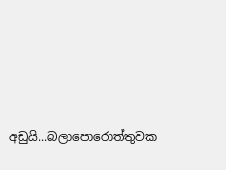අඩුයි...බලාපොරොත්තුවක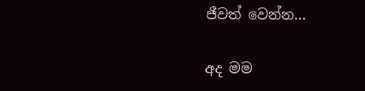ජීවත් වෙන්න...

අද මම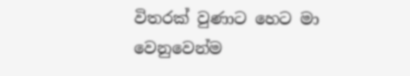විතරක් වුණාට හෙට මා වෙනුවෙන්ම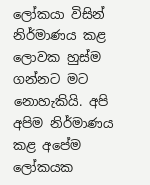ලෝකයා විසින් නිර්මාණය කළ ලොවක හුස්ම ගන්නට මට නොහැකියි. අපි අපිම නිර්මාණය කළ අපේම ලෝකයක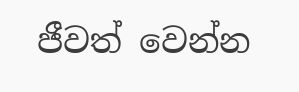ජීවත් වෙන්න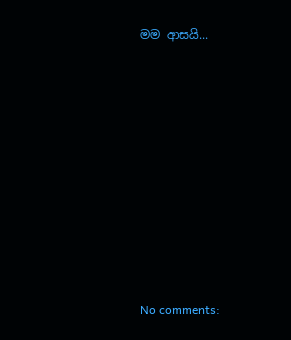මම ආසයි...















No comments: